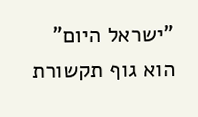"ישראל היום" הוא גוף תקשורת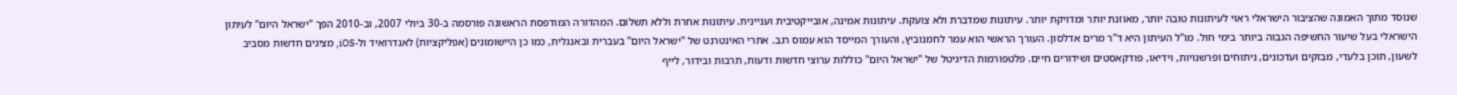שנוסד מתוך האמונה שהציבור הישראלי ראוי לעיתונות טובה יותר, מאוזנת יותר ומדויקת יותר. עיתונות שמדברת ולא צועקת. עיתונות אמינה, אובייקטיבית ועניינית. עיתונות אחרת וללא תשלום. המהדורה המודפסת הראשונה פורסמה ב-30 ביולי 2007, וב-2010 הפך "ישראל היום" לעיתון הישראלי בעל שיעור החשיפה הגבוה ביותר בימי חול. מו"ל העיתון היא ד"ר מרים אדלסון. העורך הראשי הוא עמר לחמנוביץ, והעורך המייסד הוא עמוס רגב. אתרי האינטרנט של "ישראל היום" בעברית ובאנגלית, כמו כן היישומונים (אפליקציות) לאנדרואיד ול-iOS, מציגים חדשות מסביב לשעון, תוכן בלעדי, מבזקים ועדכונים, ניתוחים ופרשנויות, וידיאו, פודקאסטים ושידורים חיים. פלטפורמות הדיגיטל של "ישראל היום" כוללות ערוצי חדשות ודעות, תרבות ובידור, לייף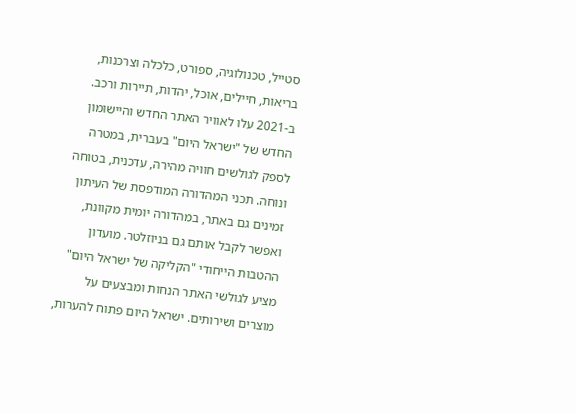סטייל, טכנולוגיה, ספורט, כלכלה וצרכנות, בריאות, חיילים, אוכל, יהדות, תיירות ורכב. ב-2021 עלו לאוויר האתר החדש והיישומון החדש של "ישראל היום" בעברית, במטרה לספק לגולשים חוויה מהירה, עדכנית, בטוחה ונוחה. תכני המהדורה המודפסת של העיתון זמינים גם באתר, במהדורה יומית מקוונת, ואפשר לקבל אותם גם בניוזלטר. מועדון ההטבות הייחודי "הקליקה של ישראל היום" מציע לגולשי האתר הנחות ומבצעים על מוצרים ושירותים. ישראל היום פתוח להערות,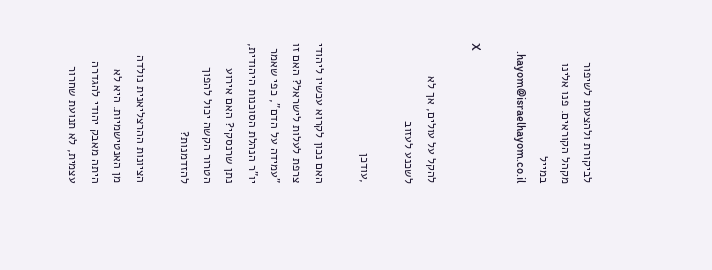לביקורת ולהצעות לשיפור מקהל הקוראים. פנו אלינו במייל hayom@israelhayom.co.il.

X

להקל על עולים, אך לא לשכנע לעזוב

,עודכן

האם נכון לקרוא עכשיו ליהודי צרפת לעלות לישראל? האם זו "עמידה על הדם", כפי שאמר יו"ר הנהלת הסוכנות היהודית, נתן שרנסקי? האם אירוע הטרור הקשה יכול להפוך להזדמנות?

הציונות ההרצליאנית נולדה מן האנטישמיות. היא לא היתה מאבק יהודי להגדרה עצמית, לא תנועת שחרור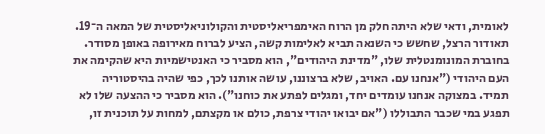לאומית, ודאי שלא היתה חלק מן הרוח האימפריאליסטית והקולוניאליסטית של המאה ה־19. תאודור הרצל, שחשש כי השנאה תביא לאלימות קשה, הציע לברוח מאירופה באופן מסודר. בחוברת המונומנטלית שלו, "מדינת היהודים", הוא מסביר כי האנטישמיות היא שהקימה את העם היהודי ("אנחנו עם. האויב, שלא ברצוננו, עושה אותנו לכך, כפי שהיה בהיסטוריה תמיד. במצוקה אנחנו עומדים יחד, ומגלים לפתע את כוחנו"). הוא מסביר כי ההצעה שלו לא תפגע במי שכבר התבוללו ("אם יבואו יהודי צרפת, כולם או מקצתם, למחות על תוכנית זו,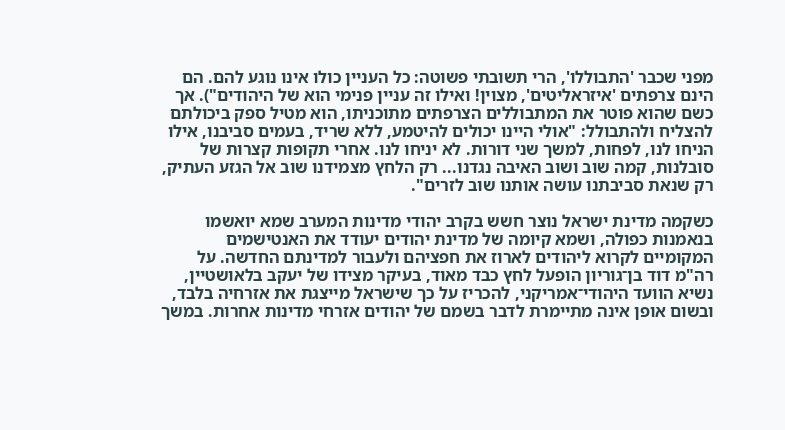מפני שכבר 'התבוללו', הרי תשובתי פשוטה: כל העניין כולו אינו נוגע להם. הם הינם צרפתים 'איזראליטים', מצוין! ואילו זה עניין פנימי הוא של היהודים"). אך כשם שהוא פוטר את המתבוללים הצרפתים מתוכניתו, הוא מטיל ספק ביכולתם להצליח ולהתבולל: "אולי היינו יכולים להיטמע, ללא שריד, בעמים סביבנו, אילו הניחו לנו, לפחות, למשך שני דורות. לא יניחו לנו. אחרי תקופות קצרות של סובלנות, קמה שוב ושוב האיבה נגדנו... רק הלחץ מצמידנו שוב אל הגזע העתיק, רק שנאת סביבתנו עושה אותנו שוב לזרים".

כשקמה מדינת ישראל נוצר חשש בקרב יהודי מדינות המערב שמא יואשמו בנאמנות כפולה, ושמא קיומה של מדינת יהודים יעודד את האנטישמים המקומיים לקרוא ליהודים לארוז את חפציהם ולעבור למדינתם החדשה. על רה"מ דוד בן־גוריון הופעל לחץ כבד מאוד, בעיקר מצידו של יעקב בלאושטיין, נשיא הוועד היהודי־אמריקני, להכריז על כך שישראל מייצגת את אזרחיה בלבד, ובשום אופן אינה מתיימרת לדבר בשמם של יהודים אזרחי מדינות אחרות. במשך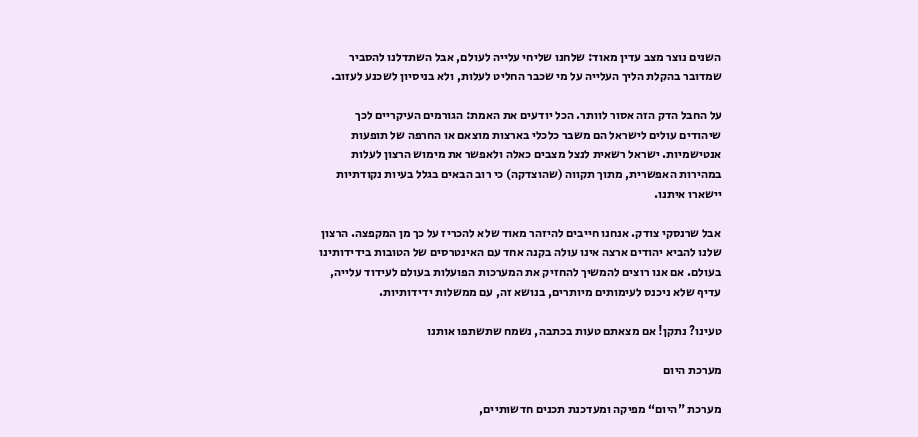השנים נוצר מצב עדין מאוד: שלחנו שליחי עלייה לעולם, אבל השתדלנו להסביר שמדובר בהקלת הליך העלייה על מי שכבר החליט לעלות, ולא בניסיון לשכנע לעזוב.

על החבל הדק הזה אסור לוותר. הכל יודעים את האמת: הגורמים העיקריים לכך שיהודים עולים לישראל הם משבר כלכלי בארצות מוצאם או החרפה של תופעות אנטישמיות. ישראל רשאית לנצל מצבים כאלה ולאפשר את מימוש הרצון לעלות במהירות האפשרית, מתוך תקווה (שהוצדקה) כי רוב הבאים בגלל בעיות נקודתיות יישארו איתנו.

אבל שרנסקי צודק. אנחנו חייבים להיזהר מאוד שלא להכריז על כך מן המקפצה. הרצון שלנו להביא יהודים ארצה אינו עולה בקנה אחד עם האינטרסים של הטובות בידידותינו בעולם. אם אנו רוצים להמשיך להחזיק את המערכות הפועלות בעולם לעידוד עלייה, עדיף שלא ניכנס לעימותים מיותרים, בנושא זה, עם ממשלות ידידותיות.

טעינו? נתקן! אם מצאתם טעות בכתבה, נשמח שתשתפו אותנו

מערכת היום

מערכת "היום“ מפיקה ומעדכנת תכנים חדשותיים,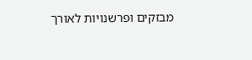מבזקים ופרשנויות לאורך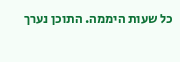כל שעות היממה. התוכן נערך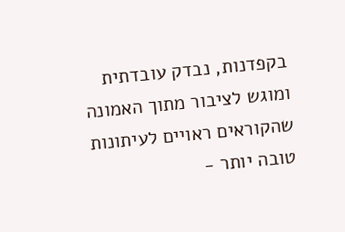בקפדנות, נבדק עובדתית ומוגש לציבור מתוך האמונה שהקוראים ראויים לעיתונות טובה יותר -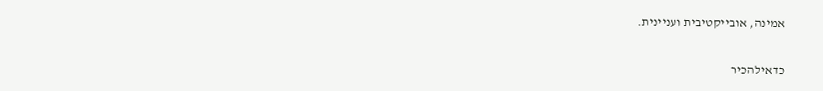אמינה, אובייקטיבית ועניינית.

כדאילהכיר